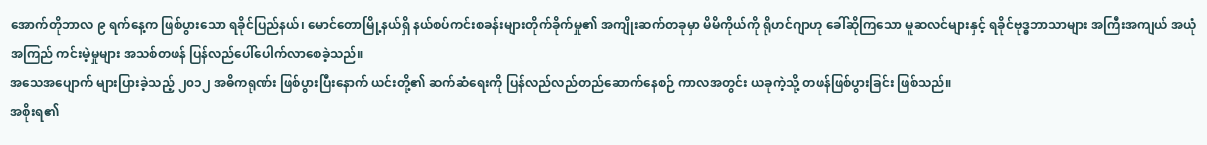အောက်တိုဘာလ ၉ ရက်နေ့က ဖြစ်ပွားသော ရခိုင်ပြည်နယ်၊ မောင်တောမြို့နယ်ရှိ နယ်စပ်ကင်းစခန်းများတိုက်ခိုက်မှု၏ အကျိုးဆက်တခုမှာ မိမိကိုယ်ကို ရိုဟင်ဂျာဟု ခေါ်ဆိုကြသော မူဆလင်များနှင့် ရခိုင်ဗုဒ္ဓဘာသာများ အကြီးအကျယ် အယုံအကြည် ကင်းမဲ့မှုများ အသစ်တဖန် ပြန်လည်ပေါ်ပေါက်လာစေခဲ့သည်။
အသေအပျောက် များပြားခဲ့သည့် ၂၀၁၂ အဓိကရုဏ်း ဖြစ်ပွားပြီးနောက် ယင်းတို့၏ ဆက်ဆံရေးကို ပြန်လည်လည်တည်ဆောက်နေစဉ် ကာလအတွင်း ယခုကဲ့သို့ တဖန်ဖြစ်ပွားခြင်း ဖြစ်သည်။
အစိုးရ၏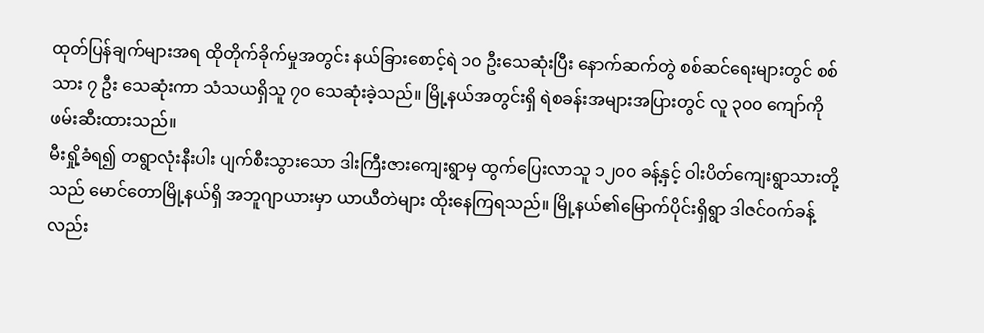ထုတ်ပြန်ချက်များအရ ထိုတိုက်ခိုက်မှုအတွင်း နယ်ခြားစောင့်ရဲ ၁၀ ဦးသေဆုံးပြီး နောက်ဆက်တွဲ စစ်ဆင်ရေးများတွင် စစ်သား ၇ ဦး သေဆုံးကာ သံသယရှိသူ ၇၀ သေဆုံးခဲ့သည်။ မြို့နယ်အတွင်းရှိ ရဲစခန်းအများအပြားတွင် လူ ၃၀၀ ကျော်ကို ဖမ်းဆီးထားသည်။
မီးရှို့ခံရ၍ တရွာလုံးနီးပါး ပျက်စီးသွားသော ဒါးကြီးဇားကျေးရွာမှ ထွက်ပြေးလာသူ ၁၂၀၀ ခန့်နှင့် ဝါးပိတ်ကျေးရွာသားတို့ သည် မောင်တောမြို့နယ်ရှိ အဘူဂျာယားမှာ ယာယီတဲများ ထိုးနေကြရသည်။ မြို့နယ်၏မြောက်ပိုင်းရှိရွာ ဒါဇင်ဝက်ခန့် လည်း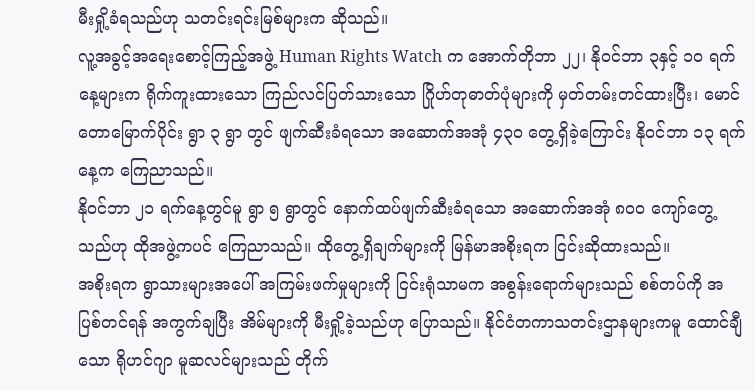မီးရှို့ခံရသည်ဟု သတင်းရင်းမြစ်များက ဆိုသည်။
လူ့အခွင့်အရေးစောင့်ကြည့်အဖွဲ့ Human Rights Watch က အောက်တိုဘာ ၂၂၊ နိုဝင်ဘာ ၃နှင့် ၁၀ ရက်နေ့များက ရိုက်ကူးထားသော ကြည်လင်ပြတ်သားသော ဂြိုဟ်တုဓာတ်ပုံများကို မှတ်တမ်းတင်ထားပြီး၊ မောင်တောမြောက်ပိုင်း ရွာ ၃ ရွာ တွင် ဖျက်ဆီးခံရသော အဆောက်အအုံ ၄၃၀ တွေ့ရှိခဲ့ကြောင်း နိုဝင်ဘာ ၁၃ ရက်နေ့က ကြေညာသည်။
နိုဝင်ဘာ ၂၁ ရက်နေ့တွင်မူ ရွာ ၅ ရွာတွင် နောက်ထပ်ဖျက်ဆီးခံရသော အဆောက်အအုံ ၈၀၀ ကျော်တွေ့သည်ဟု ထိုအဖွဲ့ကပင် ကြေညာသည်။ ထိုတွေ့ရှိချက်များကို မြန်မာအစိုးရက ငြင်းဆိုထားသည်။
အစိုးရက ရွာသားများအပေါ် အကြမ်းဖက်မှုများကို ငြင်းရုံသာမက အစွန်းရောက်များသည် စစ်တပ်ကို အပြစ်တင်ရန် အကွက်ချပြီး အိမ်များကို မီးရှို့ခဲ့သည်ဟု ပြောသည်။ နိုင်ငံတကာသတင်းဌာနများကမူ ထောင်ချီသော ရိုဟင်ဂျာ မူဆလင်များသည် တိုက်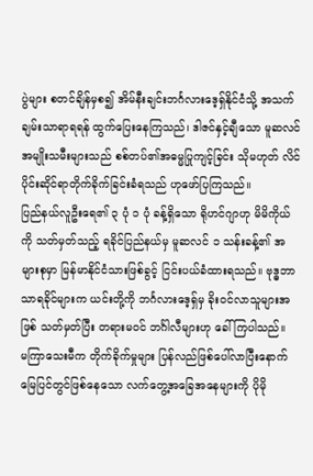ပွဲများ စတင်ချိန်မှစ၍ အိမ်နီးချင်းဘင်္ဂလားဒေ့ရှ်နိုင်ငံသို့ အသက်ချမ်းသာရာရရန် ထွက်ပြေးနေကြသည်၊ ဒါဇင်နှင့်ချီသော မူဆလင်အမျိုးသမီးများသည် စစ်တပ်၏အဓမ္မပြုကျင့်ခြင်း သိုမဟုတ် လိင်ပိုင်းဆိုင်ရာတိုက်ခိုက်ခြင်းခံရသည် ဟုဖော်ပြကြသည်။
ပြည်နယ်လူဦးရေ၏ ၃ ပုံ ၁ ပုံ ခန့်ရှိသော ရိုဟင်ဂျာဟု မိမိကိုယ်ကို သတ်မှတ်သည့် ရခိုင်ပြည်နယ်မှ မူဆလင် ၁ သန်းခန့်၏ အများစုမှာ မြန်မာနိုင်ငံသားဖြစ်ခွင့် ငြင်းပယ်ခံထားရသည်။ ဗုဒ္ဓဘာသာရခိုင်များက ယင်းတို့ကို ဘင်္ဂလားဒေ့ရှ်မှ ခိုးဝင်လာသူများအဖြစ် သတ်မှတ်ပြီး တရားမဝင် ဘင်္ဂါလီများဟု ခေါ်ကြပါသည်။
မကြာသေးမီက တိုက်ခိုက်မှုများ ပြန်လည်ဖြစ်ပေါ်လာပြီးနောက် မြေပြင်တွင်ဖြစ်နေသော လက်တွေ့အခြေအနေများကို ပိုမို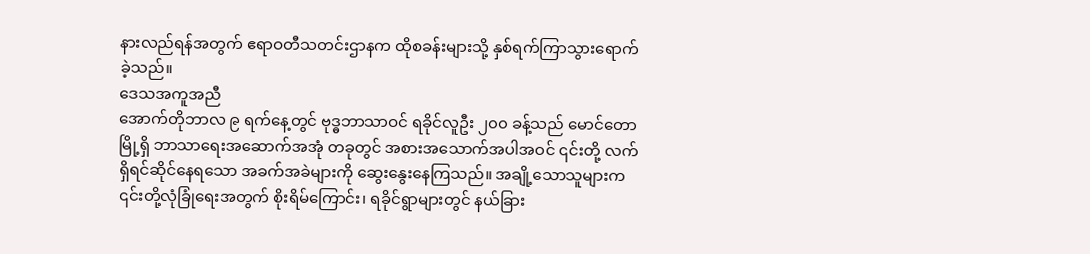နားလည်ရန်အတွက် ဧရာဝတီသတင်းဌာနက ထိုစခန်းများသို့ နှစ်ရက်ကြာသွားရောက်ခဲ့သည်။
ဒေသအကူအညီ
အောက်တိုဘာလ ၉ ရက်နေ့တွင် ဗုဒ္ဓဘာသာဝင် ရခိုင်လူဦး ၂၀၀ ခန့်သည် မောင်တောမြို့ရှိ ဘာသာရေးအဆောက်အအုံ တခုတွင် အစားအသောက်အပါအဝင် ၎င်းတို့ လက်ရှိရင်ဆိုင်နေရသော အခက်အခဲများကို ဆွေးနွေးနေကြသည်။ အချို့သောသူများက ၎င်းတို့လုံခြုံရေးအတွက် စိုးရိမ်ကြောင်း၊ ရခိုင်ရွာများတွင် နယ်ခြား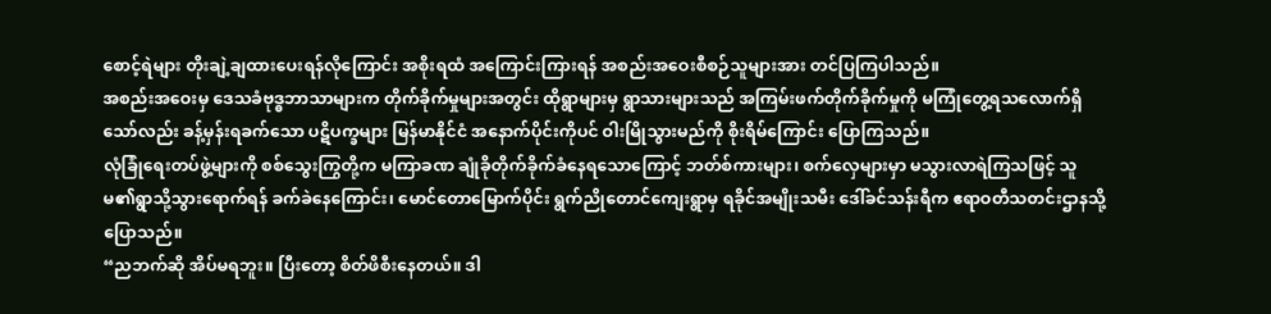စောင့်ရဲများ တိုးချဲ့ချထားပေးရန်လိုကြောင်း အစိုးရထံ အကြောင်းကြားရန် အစည်းအဝေးစီစဉ်သူများအား တင်ပြကြပါသည်။
အစည်းအဝေးမှ ဒေသခံဗုဒ္ဓဘာသာများက တိုက်ခိုက်မှုများအတွင်း ထိုရွာများမှ ရွာသားများသည် အကြမ်းဖက်တိုက်ခိုက်မှုကို မကြုံတွေ့ရသလောက်ရှိသော်လည်း ခန့်မှန်းရခက်သော ပဋိပက္ခများ မြန်မာနိုင်ငံ အနောက်ပိုင်းကိုပင် ဝါးမြိုသွားမည်ကို စိုးရိမ်ကြောင်း ပြောကြသည်။
လုံခြုံရေးတပ်ဖွဲ့များကို စစ်သွေးကြွတို့က မကြာခဏ ချုံခိုတိုက်ခိုက်ခံနေရသောကြောင့် ဘတ်စ်ကားများ၊ စက်လှေများမှာ မသွားလာရဲကြသဖြင့် သူမ၏ရွာသို့သွားရောက်ရန် ခက်ခဲနေကြောင်း၊ မောင်တောမြောက်ပိုင်း ရွက်ညိုတောင်ကျေးရွာမှ ရခိုင်အမျိုးသမီး ဒေါ်ခင်သန်းရီက ဧရာဝတီသတင်းဌာနသို့ ပြောသည်။
“ညဘက်ဆို အိပ်မရဘူး။ ပြီးတော့ စိတ်ဖိစီးနေတယ်။ ဒါ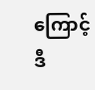ကြောင့် ဒီ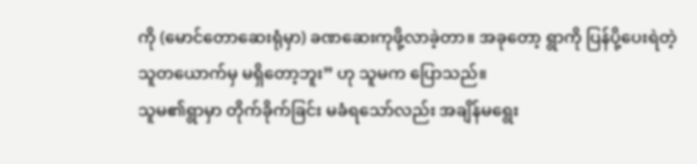ကို (မောင်တောဆေးရုံမှာ) ခဏဆေးကုဖို့လာခဲ့တာ။ အခုတော့ ရွာကို ပြန်ပို့ပေးရဲတဲ့သူတယောက်မှ မရှိတော့ဘူး” ဟု သူမက ပြောသည်။
သူမ၏ရွာမှာ တိုက်ခိုက်ခြင်း မခံရသော်လည်း အချိန်မရွေး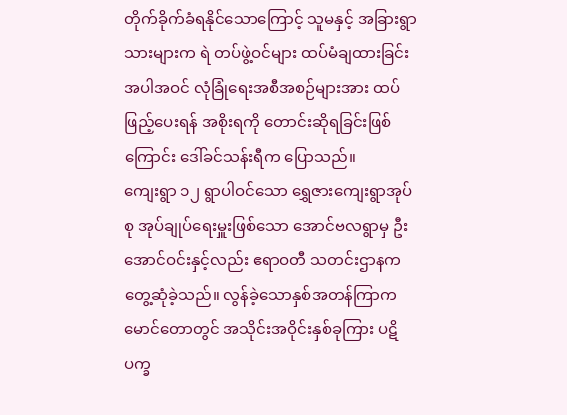တိုက်ခိုက်ခံရနိုင်သောကြောင့် သူမနှင့် အခြားရွာသားများက ရဲ တပ်ဖွဲ့ဝင်များ ထပ်မံချထားခြင်းအပါအဝင် လုံခြုံရေးအစီအစဉ်များအား ထပ်ဖြည့်ပေးရန် အစိုးရကို တောင်းဆိုရခြင်းဖြစ် ကြောင်း ဒေါ်ခင်သန်းရီက ပြောသည်။
ကျေးရွာ ၁၂ ရွာပါဝင်သော ရွှေဇားကျေးရွာအုပ်စု အုပ်ချုပ်ရေးမှူးဖြစ်သော အောင်ဗလရွာမှ ဦးအောင်ဝင်းနှင့်လည်း ဧရာဝတီ သတင်းဌာနက တွေ့ဆုံခဲ့သည်။ လွန်ခဲ့သောနှစ်အတန်ကြာက မောင်တောတွင် အသိုင်းအဝိုင်းနှစ်ခုကြား ပဋိပက္ခ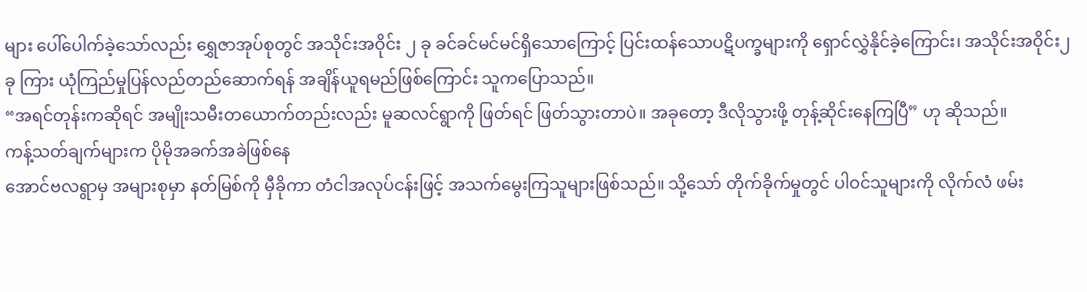များ ပေါ်ပေါက်ခဲ့သော်လည်း ရွှေဇာအုပ်စုတွင် အသိုင်းအဝိုင်း ၂ ခု ခင်ခင်မင်မင်ရှိသောကြောင့် ပြင်းထန်သောပဋိပက္ခများကို ရှောင်လွှဲနိုင်ခဲ့ကြောင်း၊ အသိုင်းအဝိုင်း၂ ခု ကြား ယုံကြည်မှုပြန်လည်တည်ဆောက်ရန် အချိန်ယူရမည်ဖြစ်ကြောင်း သူကပြောသည်။
“အရင်တုန်းကဆိုရင် အမျိုးသမီးတယောက်တည်းလည်း မူဆလင်ရွာကို ဖြတ်ရင် ဖြတ်သွားတာပဲ။ အခုတော့ ဒီလိုသွားဖို့ တုန့်ဆိုင်းနေကြပြီ” ဟု ဆိုသည်။
ကန့်သတ်ချက်များက ပိုမိုအခက်အခဲဖြစ်နေ
အောင်ဗလရွာမှ အများစုမှာ နတ်မြစ်ကို မှီခိုကာ တံငါအလုပ်ငန်းဖြင့် အသက်မွေးကြသူများဖြစ်သည်။ သို့သော် တိုက်ခိုက်မှုတွင် ပါဝင်သူများကို လိုက်လံ ဖမ်း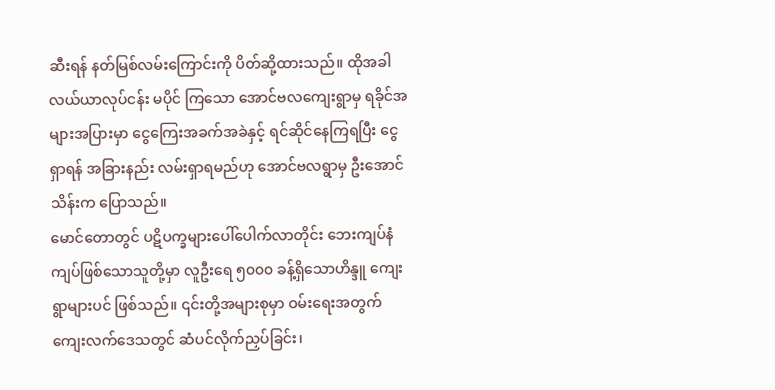ဆီးရန် နတ်မြစ်လမ်းကြောင်းကို ပိတ်ဆို့ထားသည်။ ထိုအခါ လယ်ယာလုပ်ငန်း မပိုင် ကြသော အောင်ဗလကျေးရွာမှ ရခိုင်အများအပြားမှာ ငွေကြေးအခက်အခဲနှင့် ရင်ဆိုင်နေကြရပြီး ငွေရှာရန် အခြားနည်း လမ်းရှာရမည်ဟု အောင်ဗလရွာမှ ဦးအောင်သိန်းက ပြောသည်။
မောင်တောတွင် ပဋိပက္ခများပေါ်ပေါက်လာတိုင်း ဘေးကျပ်နံကျပ်ဖြစ်သောသူတို့မှာ လူဦးရေ ၅၀၀၀ ခန့်ရှိသောဟိန္ဒူ ကျေး ရွာများပင် ဖြစ်သည်။ ၎င်းတို့အများစုမှာ ဝမ်းရေးအတွက် ကျေးလက်ဒေသတွင် ဆံပင်လိုက်ညှပ်ခြင်း၊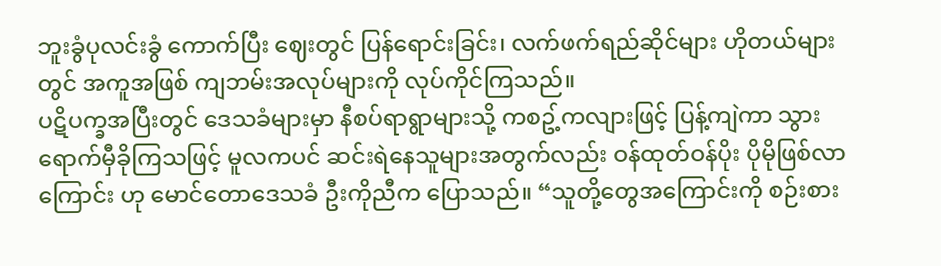ဘူးခွံပုလင်းခွံ ကောက်ပြီး ဈေးတွင် ပြန်ရောင်းခြင်း၊ လက်ဖက်ရည်ဆိုင်များ ဟိုတယ်များတွင် အကူအဖြစ် ကျဘမ်းအလုပ်များကို လုပ်ကိုင်ကြသည်။
ပဋိပက္ခအပြီးတွင် ဒေသခံများမှာ နီစပ်ရာရွာများသို့ ကစဥ့်ကလျားဖြင့် ပြန့်ကျဲကာ သွားရောက်မှီခိုကြသဖြင့် မူလကပင် ဆင်းရဲနေသူများအတွက်လည်း ဝန်ထုတ်ဝန်ပိုး ပိုမိုဖြစ်လာကြောင်း ဟု မောင်တောဒေသခံ ဦးကိုညီက ပြောသည်။ “သူတို့တွေအကြောင်းကို စဉ်းစား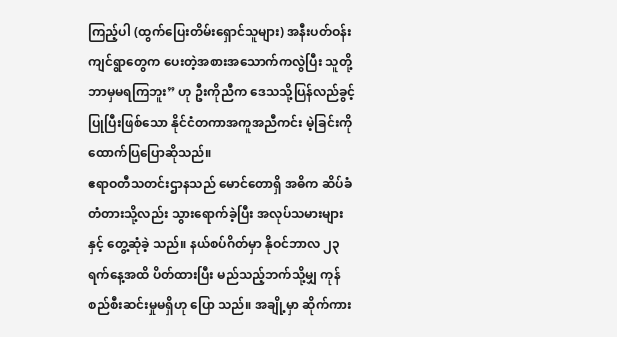ကြည့်ပါ (ထွက်ပြေးတိမ်းရှောင်သူများ) အနီးပတ်ဝန်းကျင်ရွာတွေက ပေးတဲ့အစားအသောက်ကလွဲပြီး သူတို့ဘာမှမရကြဘူး” ဟု ဦးကိုညီက ဒေသသို့ပြန်လည်ခွင့်ပြုပြီးဖြစ်သော နိုင်ငံတကာအကူအညီကင်း မဲ့ခြင်းကို ထောက်ပြပြောဆိုသည်။
ဧရာဝတီသတင်းဌာနသည် မောင်တောရှိ အဓိက ဆိပ်ခံတံတားသို့လည်း သွားရောက်ခဲ့ပြီး အလုပ်သမားများနှင့် တွေ့ဆုံခဲ့ သည်။ နယ်စပ်ဂိတ်မှာ နိုဝင်ဘာလ ၂၃ ရက်နေ့အထိ ပိတ်ထားပြီး မည်သည့်ဘက်သို့မျှ ကုန်စည်စီးဆင်းမှုမရှိဟု ပြော သည်။ အချို့မှာ ဆိုက်ကား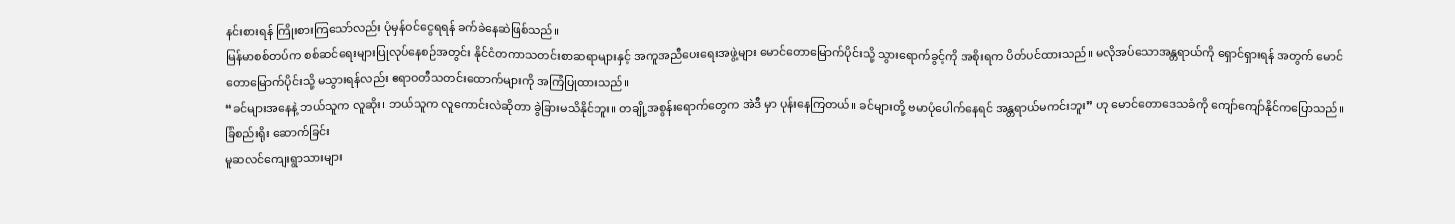နင်းစားရန် ကြိုးစားကြသော်လည်း ပုံမှန်ဝင်ငွေရရန် ခက်ခဲနေဆဲဖြစ်သည်။
မြန်မာစစ်တပ်က စစ်ဆင်ရေးများပြုလုပ်နေစဉ်အတွင်း နိုင်ငံတကာသတင်းစာဆရာများနှင့် အကူအညီပေးရေးအဖွဲ့များ မောင်တောမြောက်ပိုင်းသို့ သွားရောက်ခွင့်ကို အစိုးရက ပိတ်ပင်ထားသည်။ မလိုအပ်သောအန္တရာယ်ကို ရှောင်ရှားရန် အတွက် မောင်တောမြောက်ပိုင်းသို့ မသွားရန်လည်း ဧရာဝတီသတင်းထောက်များကို အကြံပြုထားသည်။
“ခင်များအနေနဲ့ ဘယ်သူက လူဆိုး၊ ဘယ်သူက လူကောင်းလဲဆိုတာ ခွဲခြားမသိနိုင်ဘူး။ တချို့အစွန်းရောက်တွေက အဲဒီ မှာ ပုန်းနေကြတယ်။ ခင်များတို့ ဗမာပုံပေါက်နေရင် အန္တရာယ်မကင်းဘူး” ဟု မောင်တောဒေသခံကို ကျော်ကျော်နိုင်ကပြောသည်။
ခြံစည်းရိုး ဆောက်ခြင်း
မူဆလင်ကျေးရွာသားများ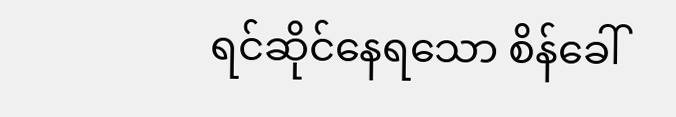ရင်ဆိုင်နေရသော စိန်ခေါ်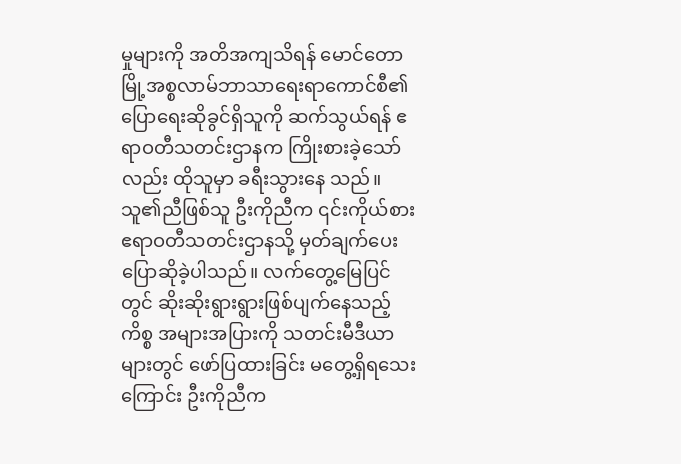မှုများကို အတိအကျသိရန် မောင်တောမြို့အစ္စလာမ်ဘာသာရေးရာကောင်စီ၏ပြောရေးဆိုခွင်ရှိသူကို ဆက်သွယ်ရန် ဧရာဝတီသတင်းဌာနက ကြိုးစားခဲ့သော်လည်း ထိုသူမှာ ခရီးသွားနေ သည်။
သူ၏ညီဖြစ်သူ ဦးကိုညီက ၎င်းကိုယ်စား ဧရာဝတီသတင်းဌာနသို့ မှတ်ချက်ပေးပြောဆိုခဲ့ပါသည်။ လက်တွေ့မြေပြင်တွင် ဆိုးဆိုးရွားရွားဖြစ်ပျက်နေသည့်ကိစ္စ အများအပြားကို သတင်းမီဒီယာများတွင် ဖော်ပြထားခြင်း မတွေ့ရှိရသေးကြောင်း ဦးကိုညီက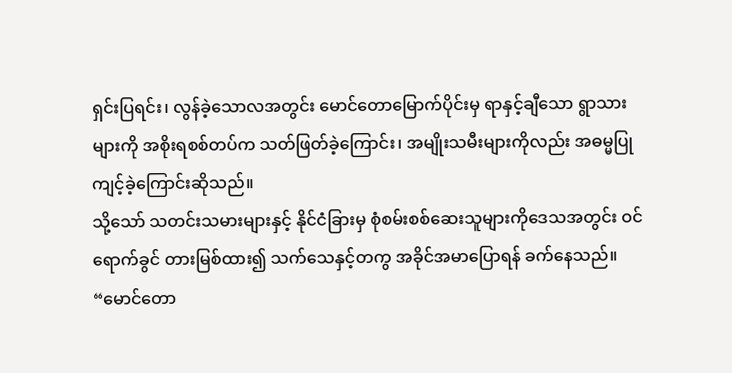ရှင်းပြရင်း၊ လွန်ခဲ့သောလအတွင်း မောင်တောမြောက်ပိုင်းမှ ရာနှင့်ချီသော ရွာသားများကို အစိုးရစစ်တပ်က သတ်ဖြတ်ခဲ့ကြောင်း၊ အမျိုးသမီးများကိုလည်း အဓမ္မပြုကျင့်ခဲ့ကြောင်းဆိုသည်။
သို့သော် သတင်းသမားများနှင့် နိုင်ငံခြားမှ စုံစမ်းစစ်ဆေးသူများကိုဒေသအတွင်း ဝင်ရောက်ခွင် တားမြစ်ထား၍ သက်သေနှင့်တကွ အခိုင်အမာပြောရန် ခက်နေသည်။
“မောင်တော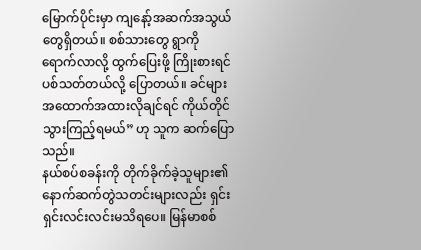မြောက်ပိုင်းမှာ ကျနော့်အဆက်အသွယ်တွေရှိတယ်။ စစ်သားတွေ ရွာကို ရောက်လာလို့ ထွက်ပြေးဖို့ ကြိုးစားရင် ပစ်သတ်တယ်လို့ ပြောတယ်။ ခင်များ အထောက်အထားလိုချင်ရင် ကိုယ်တိုင်သွားကြည့်ရမယ်” ဟု သူက ဆက်ပြောသည်။
နယ်စပ်စခန်းကို တိုက်ခိုက်ခဲ့သူများ၏ နောက်ဆက်တွဲသတင်းများလည်း ရှင်းရှင်းလင်းလင်းမသိရပေ။ မြန်မာစစ်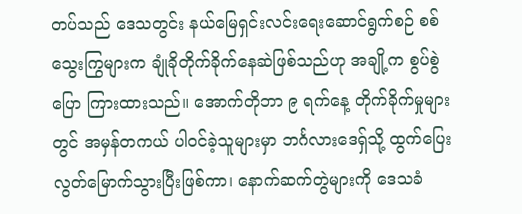တပ်သည် ဒေသတွင်း နယ်မြေရှင်းလင်းရေးဆောင်ရွက်စဉ် စစ်သွေးကြွများက ချုံခိုတိုက်ခိုက်နေဆဲဖြစ်သည်ဟု အချို့က စွပ်စွဲပြော ကြားထားသည်။ အောက်တိုဘာ ၉ ရက်နေ့ တိုက်ခိုက်မှုများတွင် အမှန်တကယ် ပါဝင်ခဲ့သူများမှာ ဘင်္ဂလားဒေရှ်သို့ ထွက်ပြေးလွတ်မြောက်သွားပြီးဖြစ်ကာ၊ နောက်ဆက်တွဲများကို ဒေသခံ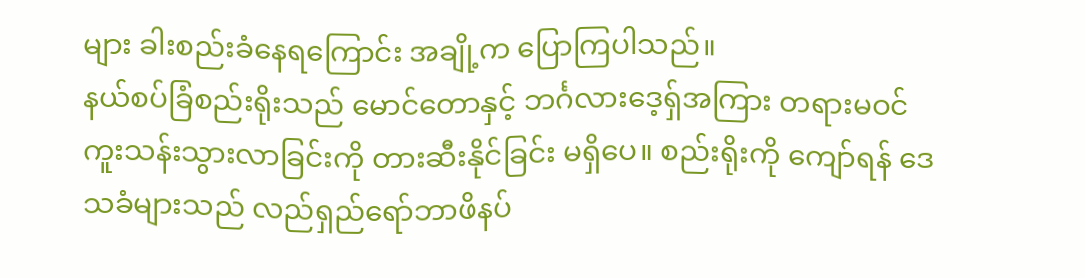များ ခါးစည်းခံနေရကြောင်း အချို့က ပြောကြပါသည်။
နယ်စပ်ခြံစည်းရိုးသည် မောင်တောနှင့် ဘင်္ဂလားဒေ့ရှ်အကြား တရားမဝင် ကူးသန်းသွားလာခြင်းကို တားဆီးနိုင်ခြင်း မရှိပေ။ စည်းရိုးကို ကျော်ရန် ဒေသခံများသည် လည်ရှည်ရော်ဘာဖိနပ်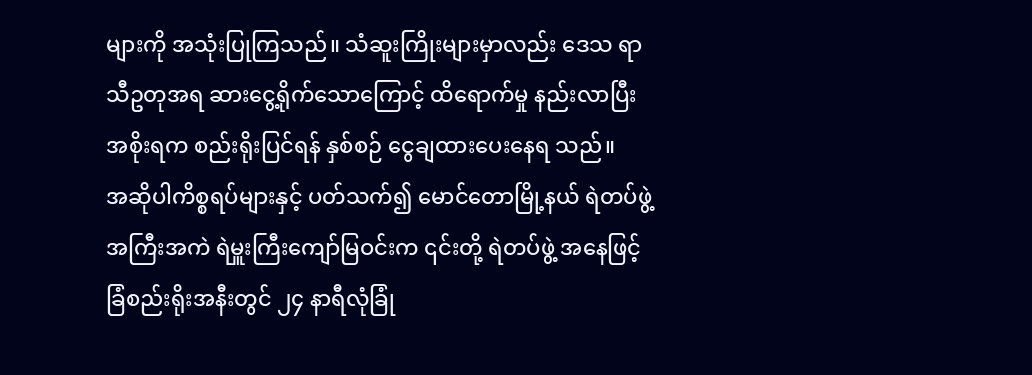များကို အသုံးပြုကြသည်။ သံဆူးကြိုးများမှာလည်း ဒေသ ရာသီဥတုအရ ဆားငွေ့ရိုက်သောကြောင့် ထိရောက်မှု နည်းလာပြီး အစိုးရက စည်းရိုးပြင်ရန် နှစ်စဉ် ငွေချထားပေးနေရ သည်။
အဆိုပါကိစ္စရပ်များနှင့် ပတ်သက်၍ မောင်တောမြို့နယ် ရဲတပ်ဖွဲ့အကြီးအကဲ ရဲမှူးကြီးကျော်မြဝင်းက ၎င်းတို့ ရဲတပ်ဖွဲ့ အနေဖြင့် ခြံစည်းရိုးအနီးတွင် ၂၄ နာရီလုံခြုံ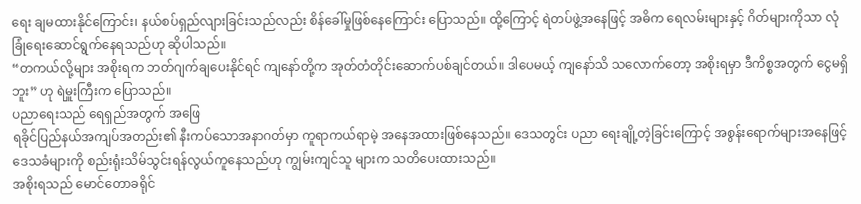ရေး ချမထားနိုင်ကြောင်း၊ နယ်စပ်ရှည်လျားခြင်းသည်လည်း စိန်ခေါ်မှုဖြစ်နေကြောင်း ပြောသည်။ ထို့ကြောင့် ရဲတပ်ဖွဲ့အနေဖြင့် အဓိက ရေလမ်းများနှင့် ဂိတ်များကိုသာ လုံခြုံရေးဆောင်ရွက်နေရသည်ဟု ဆိုပါသည်။
“တကယ်လို့များ အစိုးရက ဘတ်ဂျက်ချပေးနိုင်ရင် ကျနော်တို့က အုတ်တံတိုင်းဆောက်ပစ်ချင်တယ်။ ဒါပေမယ့် ကျနော်သိ သလောက်တော့ အစိုးရမှာ ဒီကိစ္စအတွက် ငွေမရှိဘူး” ဟု ရဲမှူးကြီးက ပြောသည်။
ပညာရေးသည် ရေရှည်အတွက် အဖြေ
ရခိုင်ပြည်နယ်အကျပ်အတည်း၏ နီးကပ်သောအနာဂတ်မှာ ကူရာကယ်ရာမဲ့ အနေအထားဖြစ်နေသည်။ ဒေသတွင်း ပညာ ရေးချို့တဲ့ခြင်းကြောင့် အစွန်းရောက်များအနေဖြင့် ဒေသခံများကို စည်းရုံးသိမ်သွင်းရန်လွယ်ကူနေသည်ဟု ကျွမ်းကျင်သူ များက သတိပေးထားသည်။
အစိုးရသည် မောင်တောခရိုင်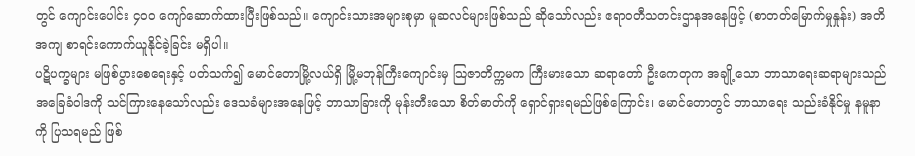တွင် ကျောင်းပေါင်း ၄၀၀ ကျော်ဆောက်ထားပြီးဖြစ်သည်။ ကျောင်းသားအများစုမှာ မူဆလင်များဖြစ်သည် ဆိုသော်လည်း ဧရာဝတီသတင်းဌာနအနေဖြင့် (စာတတ်မြောက်မှုနှုန်း) အတိအကျ စာရင်းကောက်ယူနိုင်ခဲ့ခြင်း မရှိပါ။
ပဋိပက္ခများ မဖြစ်ပွားစေရေးနှင့် ပတ်သက်၍ မောင်တောမြို့လယ်ရှိ မြို့မဘုန်ကြီးကျောင်းမှ သြဇာတိက္ကမက ကြီးမားသော ဆရာတော် ဦးကေတုက အချို့သော ဘာသာရေးဆရာများသည် အခြေခံဝါဒကို သင်ကြားနေသော်လည်း ဒေသခံများအနေဖြင့် ဘာသာခြားကို မုန်းတီးသော စိတ်ဓာတ်ကို ရှောင်ရှားရမည်ဖြစ်ကြောင်း၊ မောင်တောတွင် ဘာသာရေး သည်းခံနိုင်မှု နမူနာကို ပြသရမည် ဖြစ်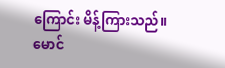ကြောင်း မိန့်ကြားသည်။
မောင်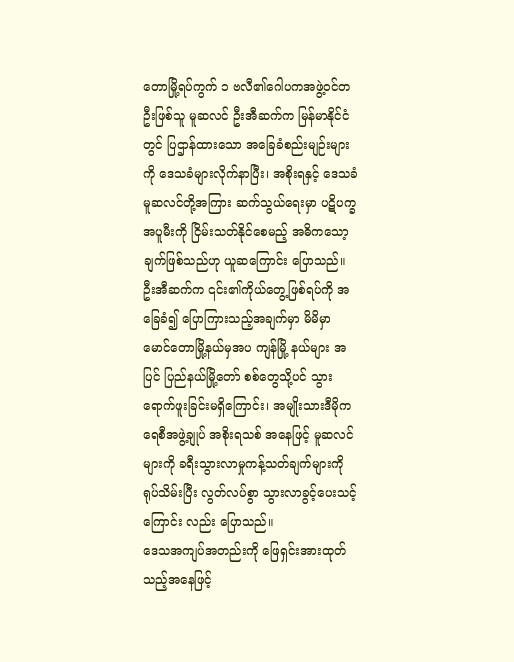တောမြို့ရပ်ကွက် ၁ ဗလီ၏ဂေါပကအဖွဲ့ဝင်တဦးဖြစ်သူ မူဆလင် ဦးအီဆက်က မြန်မာနိုင်ငံတွင် ပြဌာန်ထားသော အခြေခံစည်းမျဉ်းများကို ဒေသခံများလိုက်နာပြီး၊ အစိုးရနှင့် ဒေသခံ မူဆလင်တို့အကြား ဆက်သွယ်ရေးမှာ ပဋိပက္ခ အပူမီးကို ငြိမ်းသတ်နိုင်စေမည့် အဓိကသော့ချက်ဖြစ်သည်ဟု ယူဆကြောင်း ပြောသည်။
ဦးအီဆက်က ၎င်း၏ကိုယ်တွေ့ဖြစ်ရပ်ကို အခြေခံ၍ ပြောကြားသည့်အချက်မှာ မိမိမှာ မောင်တောမြို့နယ်မှအပ ကျန်မြို့ နယ်များ အပြင် ပြည်နယ်မြို့တော် စစ်တွေသို့ပင် သွားရောက်ဖူးခြင်းမရှိကြောင်း၊ အမျိုးသားဒီမိုကရေစီအဖွဲ့ချုပ် အစိုးရသစ် အနေဖြင့် မူဆလင်များကို ခရီးသွားလာမှုကန့်သတ်ချက်များကို ရုပ်သိမ်းပြီး လွတ်လပ်စွာ သွားလာခွင့်ပေးသင့်ကြောင်း လည်း ပြောသည်။
ဒေသအကျပ်အတည်းကို ဖြေရှင်းအားထုတ်သည့်အနေဖြင့်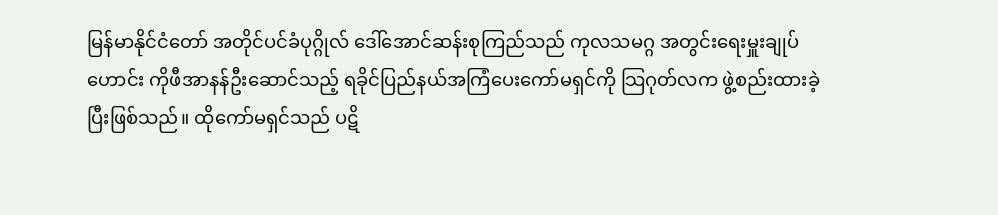မြန်မာနိုင်ငံတော် အတိုင်ပင်ခံပုဂ္ဂိုလ် ဒေါ်အောင်ဆန်းစုကြည်သည် ကုလသမဂ္ဂ အတွင်းရေးမှူးချုပ်ဟောင်း ကိုဖီအာနန်ဦးဆောင်သည့် ရခိုင်ပြည်နယ်အကြံပေးကော်မရှင်ကို သြဂုတ်လက ဖွဲ့စည်းထားခဲ့ပြီးဖြစ်သည်။ ထိုကော်မရှင်သည် ပဋိ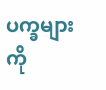ပက္ခများကို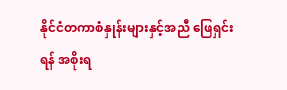နိုင်ငံတကာစံနှုန်းများနှင့်အညီ ဖြေရှင်းရန် အစိုးရ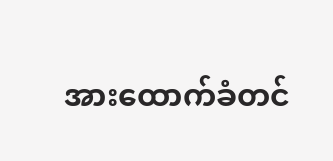အားထောက်ခံတင်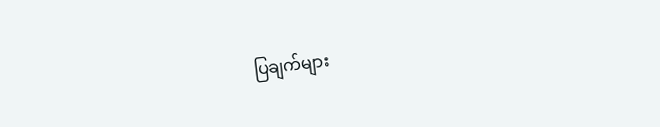ပြချက်များ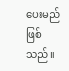ပေးမည် ဖြစ်သည်။